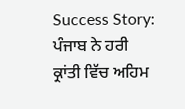Success Story: ਪੰਜਾਬ ਨੇ ਹਰੀ ਕ੍ਰਾਂਤੀ ਵਿੱਚ ਅਹਿਮ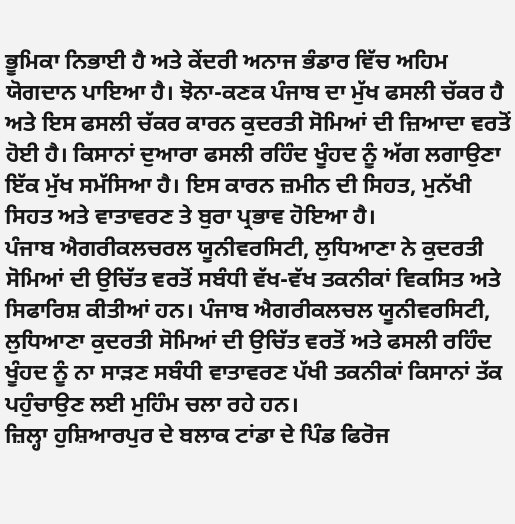ਭੂਮਿਕਾ ਨਿਭਾਈ ਹੈ ਅਤੇ ਕੇਂਦਰੀ ਅਨਾਜ ਭੰਡਾਰ ਵਿੱਚ ਅਹਿਮ ਯੋਗਦਾਨ ਪਾਇਆ ਹੈ। ਝੋਨਾ-ਕਣਕ ਪੰਜਾਬ ਦਾ ਮੁੱਖ ਫਸਲੀ ਚੱਕਰ ਹੈ ਅਤੇ ਇਸ ਫਸਲੀ ਚੱਕਰ ਕਾਰਨ ਕੁਦਰਤੀ ਸੋਮਿਆਂ ਦੀ ਜ਼ਿਆਦਾ ਵਰਤੋਂ ਹੋਈ ਹੈ। ਕਿਸਾਨਾਂ ਦੁਆਰਾ ਫਸਲੀ ਰਹਿੰਦ ਖੂੰਹਦ ਨੂੰ ਅੱਗ ਲਗਾਉਣਾ ਇੱਕ ਮੁੱਖ ਸਮੱਸਿਆ ਹੈ। ਇਸ ਕਾਰਨ ਜ਼ਮੀਨ ਦੀ ਸਿਹਤ, ਮੁਨੱਖੀ ਸਿਹਤ ਅਤੇ ਵਾਤਾਵਰਣ ਤੇ ਬੁਰਾ ਪ੍ਰਭਾਵ ਹੋਇਆ ਹੈ।
ਪੰਜਾਬ ਐਗਰੀਕਲਚਰਲ ਯੂਨੀਵਰਸਿਟੀ, ਲੁਧਿਆਣਾ ਨੇ ਕੁਦਰਤੀ ਸੋਮਿਆਂ ਦੀ ਉਚਿੱਤ ਵਰਤੋਂ ਸਬੰਧੀ ਵੱਖ-ਵੱਖ ਤਕਨੀਕਾਂ ਵਿਕਸਿਤ ਅਤੇ ਸਿਫਾਰਿਸ਼ ਕੀਤੀਆਂ ਹਨ। ਪੰਜਾਬ ਐਗਰੀਕਲਚਲ ਯੂਨੀਵਰਸਿਟੀ, ਲੁਧਿਆਣਾ ਕੁਦਰਤੀ ਸੋਮਿਆਂ ਦੀ ਉਚਿੱਤ ਵਰਤੋਂ ਅਤੇ ਫਸਲੀ ਰਹਿੰਦ ਖੂੰਹਦ ਨੂੰ ਨਾ ਸਾੜਣ ਸਬੰਧੀ ਵਾਤਾਵਰਣ ਪੱਖੀ ਤਕਨੀਕਾਂ ਕਿਸਾਨਾਂ ਤੱਕ ਪਹੁੰਚਾਉਣ ਲਈ ਮੁਹਿੰਮ ਚਲਾ ਰਹੇ ਹਨ।
ਜ਼ਿਲ੍ਹਾ ਹੁਸ਼ਿਆਰਪੁਰ ਦੇ ਬਲਾਕ ਟਾਂਡਾ ਦੇ ਪਿੰਡ ਫਿਰੋਜ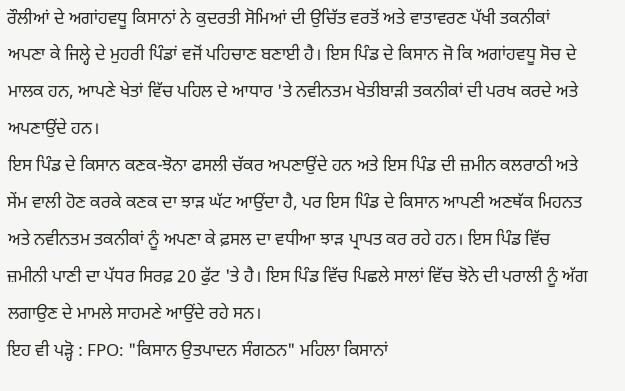ਰੌਲੀਆਂ ਦੇ ਅਗਾਂਹਵਧੂ ਕਿਸਾਨਾਂ ਨੇ ਕੁਦਰਤੀ ਸੋਮਿਆਂ ਦੀ ਉਚਿੱਤ ਵਰਤੋਂ ਅਤੇ ਵਾਤਾਵਰਣ ਪੱਖੀ ਤਕਨੀਕਾਂ ਅਪਣਾ ਕੇ ਜਿਲ੍ਹੇ ਦੇ ਮੁਹਰੀ ਪਿੰਡਾਂ ਵਜੋਂ ਪਹਿਚਾਣ ਬਣਾਈ ਹੈ। ਇਸ ਪਿੰਡ ਦੇ ਕਿਸਾਨ ਜੋ ਕਿ ਅਗਾਂਹਵਧੂ ਸੋਚ ਦੇ ਮਾਲਕ ਹਨ, ਆਪਣੇ ਖੇਤਾਂ ਵਿੱਚ ਪਹਿਲ ਦੇ ਆਧਾਰ 'ਤੇ ਨਵੀਨਤਮ ਖੇਤੀਬਾੜੀ ਤਕਨੀਕਾਂ ਦੀ ਪਰਖ ਕਰਦੇ ਅਤੇ ਅਪਣਾਉਂਦੇ ਹਨ।
ਇਸ ਪਿੰਡ ਦੇ ਕਿਸਾਨ ਕਣਕ-ਝੋਨਾ ਫਸਲੀ ਚੱਕਰ ਅਪਣਾਉਂਦੇ ਹਨ ਅਤੇ ਇਸ ਪਿੰਡ ਦੀ ਜ਼ਮੀਨ ਕਲਰਾਠੀ ਅਤੇ ਸੇਂਮ ਵਾਲੀ ਹੋਣ ਕਰਕੇ ਕਣਕ ਦਾ ਝਾੜ ਘੱਟ ਆਉਂਦਾ ਹੈ, ਪਰ ਇਸ ਪਿੰਡ ਦੇ ਕਿਸਾਨ ਆਪਣੀ ਅਣਥੱਕ ਮਿਹਨਤ ਅਤੇ ਨਵੀਨਤਮ ਤਕਨੀਕਾਂ ਨੂੰ ਅਪਣਾ ਕੇ ਫ਼ਸਲ ਦਾ ਵਧੀਆ ਝਾੜ ਪ੍ਰਾਪਤ ਕਰ ਰਹੇ ਹਨ। ਇਸ ਪਿੰਡ ਵਿੱਚ ਜ਼ਮੀਨੀ ਪਾਣੀ ਦਾ ਪੱਧਰ ਸਿਰਫ਼ 20 ਫੁੱਟ 'ਤੇ ਹੈ। ਇਸ ਪਿੰਡ ਵਿੱਚ ਪਿਛਲੇ ਸਾਲਾਂ ਵਿੱਚ ਝੋਨੇ ਦੀ ਪਰਾਲੀ ਨੂੰ ਅੱਗ ਲਗਾਉਣ ਦੇ ਮਾਮਲੇ ਸਾਹਮਣੇ ਆਉਂਦੇ ਰਹੇ ਸਨ।
ਇਹ ਵੀ ਪੜ੍ਹੋ : FPO: "ਕਿਸਾਨ ਉਤਪਾਦਨ ਸੰਗਠਨ" ਮਹਿਲਾ ਕਿਸਾਨਾਂ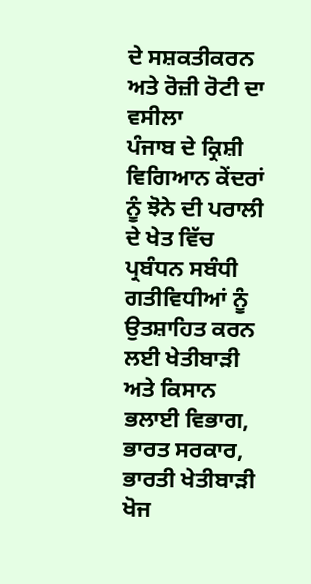ਦੇ ਸਸ਼ਕਤੀਕਰਨ ਅਤੇ ਰੋਜ਼ੀ ਰੋਟੀ ਦਾ ਵਸੀਲਾ
ਪੰਜਾਬ ਦੇ ਕ੍ਰਿਸ਼ੀ ਵਿਗਿਆਨ ਕੇਂਦਰਾਂ ਨੂੰ ਝੋਨੇ ਦੀ ਪਰਾਲੀ ਦੇ ਖੇਤ ਵਿੱਚ ਪ੍ਰਬੰਧਨ ਸਬੰਧੀ ਗਤੀਵਿਧੀਆਂ ਨੂੰ ਉਤਸ਼ਾਹਿਤ ਕਰਨ ਲਈ ਖੇਤੀਬਾੜੀ ਅਤੇ ਕਿਸਾਨ ਭਲਾਈ ਵਿਭਾਗ, ਭਾਰਤ ਸਰਕਾਰ, ਭਾਰਤੀ ਖੇਤੀਬਾੜੀ ਖੋਜ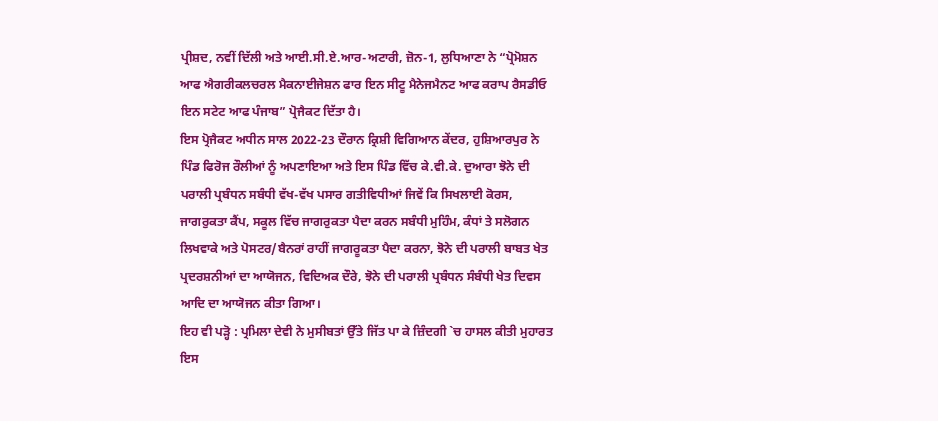ਪ੍ਰੀਸ਼ਦ, ਨਵੀਂ ਦਿੱਲੀ ਅਤੇ ਆਈ.ਸੀ.ਏ.ਆਰ-ਅਟਾਰੀ, ਜ਼ੋਨ-1, ਲੁਧਿਆਣਾ ਨੇ “ਪ੍ਰੋਮੋਸ਼ਨ ਆਫ ਐਗਰੀਕਲਚਰਲ ਮੈਕਨਾਈਜੇਸ਼ਨ ਫਾਰ ਇਨ ਸੀਟੂ ਮੈਨੇਜਮੈਨਟ ਆਫ ਕਰਾਪ ਰੈਸਡੀਓ ਇਨ ਸਟੇਟ ਆਫ ਪੰਜਾਬ” ਪ੍ਰੋਜੈਕਟ ਦਿੱਤਾ ਹੈ।
ਇਸ ਪ੍ਰੋਜੈਕਟ ਅਧੀਨ ਸਾਲ 2022-23 ਦੌਰਾਨ ਕ੍ਰਿਸ਼ੀ ਵਿਗਿਆਨ ਕੇਂਦਰ, ਹੁਸ਼ਿਆਰਪੁਰ ਨੇ ਪਿੰਡ ਫਿਰੋਜ ਰੌਲੀਆਂ ਨੂੰ ਅਪਣਾਇਆ ਅਤੇ ਇਸ ਪਿੰਡ ਵਿੱਚ ਕੇ.ਵੀ.ਕੇ. ਦੁਆਰਾ ਝੋਨੇ ਦੀ ਪਰਾਲੀ ਪ੍ਰਬੰਧਨ ਸਬੰਧੀ ਵੱਖ-ਵੱਖ ਪਸਾਰ ਗਤੀਵਿਧੀਆਂ ਜਿਵੇਂ ਕਿ ਸਿਖਲਾਈ ਕੋਰਸ, ਜਾਗਰੁਕਤਾ ਕੈਂਪ, ਸਕੂਲ ਵਿੱਚ ਜਾਗਰੁਕਤਾ ਪੈਦਾ ਕਰਨ ਸਬੰਧੀ ਮੁਹਿੰਮ, ਕੰਧਾਂ ਤੇ ਸਲੋਗਨ ਲਿਖਵਾਕੇ ਅਤੇ ਪੋਸਟਰ/ਬੈਨਰਾਂ ਰਾਹੀਂ ਜਾਗਰੂਕਤਾ ਪੈਦਾ ਕਰਨਾ, ਝੋਨੇ ਦੀ ਪਰਾਲੀ ਬਾਬਤ ਖੇਤ ਪ੍ਰਦਰਸ਼ਨੀਆਂ ਦਾ ਆਯੋਜਨ, ਵਿਦਿਅਕ ਦੌਰੇ, ਝੋਨੇ ਦੀ ਪਰਾਲੀ ਪ੍ਰਬੰਧਨ ਸੰਬੰਧੀ ਖੇਤ ਦਿਵਸ ਆਦਿ ਦਾ ਆਯੋਜਨ ਕੀਤਾ ਗਿਆ।
ਇਹ ਵੀ ਪੜ੍ਹੋ : ਪ੍ਰਮਿਲਾ ਦੇਵੀ ਨੇ ਮੁਸੀਬਤਾਂ ਉੱਤੇ ਜਿੱਤ ਪਾ ਕੇ ਜ਼ਿੰਦਗੀ `ਚ ਹਾਸਲ ਕੀਤੀ ਮੁਹਾਰਤ
ਇਸ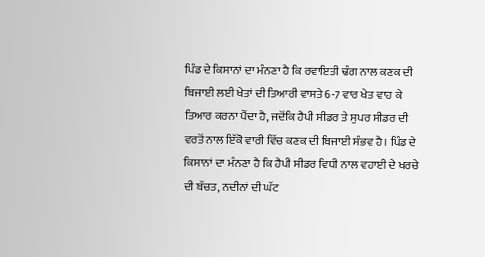ਪਿੰਡ ਦੇ ਕਿਸਾਨਾਂ ਦਾ ਮੰਨਣਾ ਹੈ ਕਿ ਰਵਾਇਤੀ ਢੰਗ ਨਾਲ ਕਣਕ ਦੀ ਬਿਜਾਈ ਲਈ ਖੇਤਾਂ ਦੀ ਤਿਆਰੀ ਵਾਸਤੇ 6-7 ਵਾਰ ਖੇਤ ਵਾਹ ਕੇ ਤਿਆਰ ਕਰਨਾ ਪੈਂਦਾ ਹੈ, ਜਦੋਂਕਿ ਹੈਪੀ ਸੀਡਰ ਤੇ ਸੁਪਰ ਸੀਡਰ ਦੀ ਵਰਤੋਂ ਨਾਲ ਇੱਕੋ ਵਾਰੀ ਵਿੱਚ ਕਣਕ ਦੀ ਬਿਜਾਈ ਸੰਭਵ ਹੈ। ਪਿੰਡ ਦੇ ਕਿਸਾਨਾਂ ਦਾ ਮੰਨਣਾ ਹੈ ਕਿ ਹੈਪੀ ਸੀਡਰ ਵਿਧੀ ਨਾਲ ਵਹਾਈ ਦੇ ਖਰਚੇ ਦੀ ਬੱਚਤ, ਨਦੀਨਾਂ ਦੀ ਘੱਟ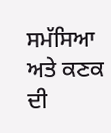ਸਮੱਸਿਆ ਅਤੇ ਕਣਕ ਦੀ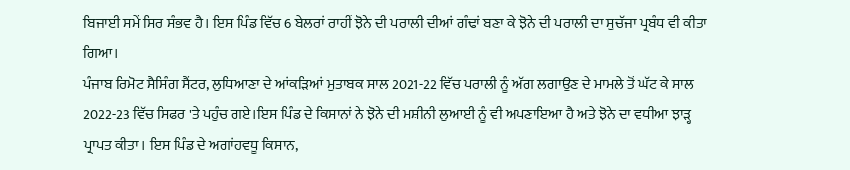ਬਿਜਾਈ ਸਮੇਂ ਸਿਰ ਸੰਭਵ ਹੈ। ਇਸ ਪਿੰਡ ਵਿੱਚ 6 ਬੇਲਰਾਂ ਰਾਹੀਂ ਝੋਨੇ ਦੀ ਪਰਾਲੀ ਦੀਆਂ ਗੰਢਾਂ ਬਣਾ ਕੇ ਝੋਨੇ ਦੀ ਪਰਾਲੀ ਦਾ ਸੁਚੱਜਾ ਪ੍ਰਬੰਧ ਵੀ ਕੀਤਾ ਗਿਆ।
ਪੰਜਾਬ ਰਿਮੋਟ ਸੈਸਿੰਗ ਸੈਂਟਰ, ਲੁਧਿਆਣਾ ਦੇ ਆਂਕੜਿਆਂ ਮੁਤਾਬਕ ਸਾਲ 2021-22 ਵਿੱਚ ਪਰਾਲੀ ਨੂੰ ਅੱਗ ਲਗਾਉਣ ਦੇ ਮਾਮਲੇ ਤੋਂ ਘੱਟ ਕੇ ਸਾਲ 2022-23 ਵਿੱਚ ਸਿਫਰ 'ਤੇ ਪਹੁੰਚ ਗਏ।ਇਸ ਪਿੰਡ ਦੇ ਕਿਸਾਨਾਂ ਨੇ ਝੋਨੇ ਦੀ ਮਸ਼ੀਨੀ ਲੁਆਈ ਨੂੰ ਵੀ ਅਪਣਾਇਆ ਹੈ ਅਤੇ ਝੋਨੇ ਦਾ ਵਧੀਆ ਝਾੜ੍ਹ ਪ੍ਰਾਪਤ ਕੀਤਾ। ਇਸ ਪਿੰਡ ਦੇ ਅਗਾਂਹਵਧੂ ਕਿਸਾਨ,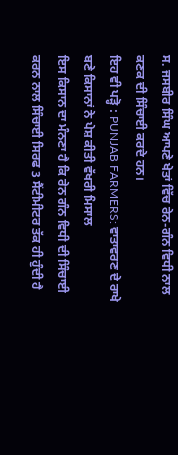ਸ. ਜਸਬੀਰ ਸਿੰਘ ਆਪਣੇ ਖੇਤਾਂ ਵਿੱਚ ਰੇਨ-ਗੰਨ ਵਿਧੀ ਨਾਲ ਕਣਕ ਦੀ ਸਿੰਚਾਈ ਕਰਦੇ ਹਨ।
ਇਹ ਵੀ ਪੜ੍ਹੋ : PUNJAB FARMERS: ਵਾਤਾਵਰਣ ਦੇ ਰਾਖੇ ਬਣੇ ਕਿਸਾਨਾਂ ਨੇ ਪੇਸ਼ ਕੀਤੀ ਵੱਖਰੀ ਮਿਸਾਲ
ਇਸ ਕਿਸਾਨ ਦਾ ਮੰਨਣਾ ਹੈ ਕਿ ਰੇਨ ਗੰਨ ਵਿਧੀ ਦੀ ਸਿੰਚਾਈ ਕਰਨ ਨਾਲ ਸਿੰਚਾਈ ਸਿਰਫ 3 ਸੈਂਟੀਮੀਟਰ ਤੱਕ ਹੀ ਹੁੰਦੀ ਹੈ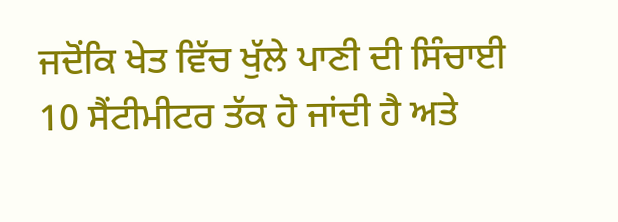ਜਦੋਂਕਿ ਖੇਤ ਵਿੱਚ ਖੁੱਲੇ ਪਾਣੀ ਦੀ ਸਿੰਚਾਈ 10 ਸੈਂਟੀਮੀਟਰ ਤੱਕ ਹੋ ਜਾਂਦੀ ਹੈ ਅਤੇ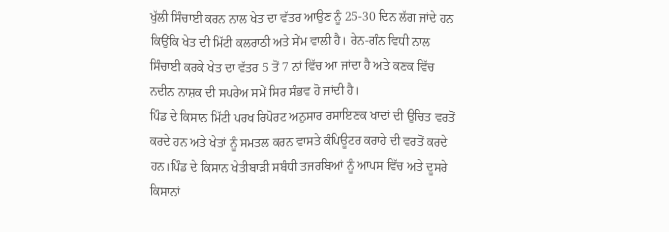ਖੁੱਲੀ ਸਿੰਚਾਈ ਕਰਨ ਨਾਲ ਖੇਤ ਦਾ ਵੱਤਰ ਆਉਣ ਨੂੰ 25-30 ਦਿਨ ਲੱਗ ਜਾਂਦੇ ਹਨ ਕਿਉਂਕਿ ਖੇਤ ਦੀ ਮਿੱਟੀ ਕਲਰਾਠੀ ਅਤੇ ਸੇਂਮ ਵਾਲੀ ਹੈ। ਰੇਨ-ਗੰਨ ਵਿਧੀ ਨਾਲ ਸਿੰਚਾਈ ਕਰਕੇ ਖੇਤ ਦਾ ਵੱਤਰ 5 ਤੋਂ 7 ਨਾਂ ਵਿੱਚ ਆ ਜਾਂਦਾ ਹੈ ਅਤੇ ਕਣਕ ਵਿੱਚ ਨਦੀਨ ਨਾਸ਼ਕ ਦੀ ਸਪਰੇਅ ਸਮੇਂ ਸਿਰ ਸੰਭਵ ਹੋ ਜਾਂਦੀ ਹੈ।
ਪਿੰਡ ਦੇ ਕਿਸਾਨ ਮਿੱਟੀ ਪਰਖ ਰਿਪੋਰਟ ਅਨੁਸਾਰ ਰਸਾਇਣਕ ਖਾਦਾਂ ਦੀ ਉਚਿਤ ਵਰਤੋਂ ਕਰਦੇ ਹਨ ਅਤੇ ਖੇਤਾਂ ਨੂੰ ਸਮਤਲ ਕਰਨ ਵਾਸਤੇ ਕੰਪਿਊਟਰ ਕਰਾਹੇ ਦੀ ਵਰਤੋਂ ਕਰਦੇ ਹਨ।ਪਿੰਡ ਦੇ ਕਿਸਾਨ ਖੇਤੀਬਾੜੀ ਸਬੰਧੀ ਤਜਰਬਿਆਂ ਨੂੰ ਆਪਸ ਵਿੱਚ ਅਤੇ ਦੂਸਰੇ ਕਿਸਾਨਾਂ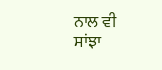ਨਾਲ ਵੀ ਸਾਂਝਾ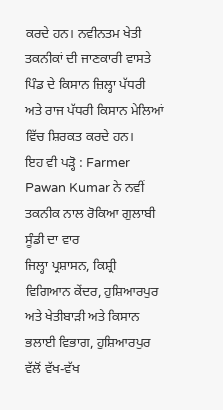ਕਰਦੇ ਹਨ। ਨਵੀਨਤਮ ਖੇਤੀ ਤਕਨੀਕਾਂ ਦੀ ਜਾਣਕਾਰੀ ਵਾਸਤੇ ਪਿੰਡ ਦੇ ਕਿਸਾਨ ਜ਼ਿਲ੍ਹਾ ਪੱਧਰੀ ਅਤੇ ਰਾਜ ਪੱਧਰੀ ਕਿਸਾਨ ਮੇਲਿਆਂ ਵਿੱਚ ਸ਼ਿਰਕਤ ਕਰਦੇ ਹਨ।
ਇਹ ਵੀ ਪੜ੍ਹੋ : Farmer Pawan Kumar ਨੇ ਨਵੀਂ ਤਕਨੀਕ ਨਾਲ ਰੋਕਿਆ ਗੁਲਾਬੀ ਸੂੰਡੀ ਦਾ ਵਾਰ
ਜਿਲ੍ਹਾ ਪ੍ਰਸ਼ਾਸਨ, ਕਿਸ਼੍ਰੀ ਵਿਗਿਆਨ ਕੇਂਦਰ, ਹੁਸ਼ਿਆਰਪੁਰ ਅਤੇ ਖੇਤੀਬਾੜੀ ਅਤੇ ਕਿਸਾਨ ਭਲਾਈ ਵਿਭਾਗ, ਹੁਸ਼ਿਆਰਪੁਰ ਵੱਲੋਂ ਵੱਖ-ਵੱਖ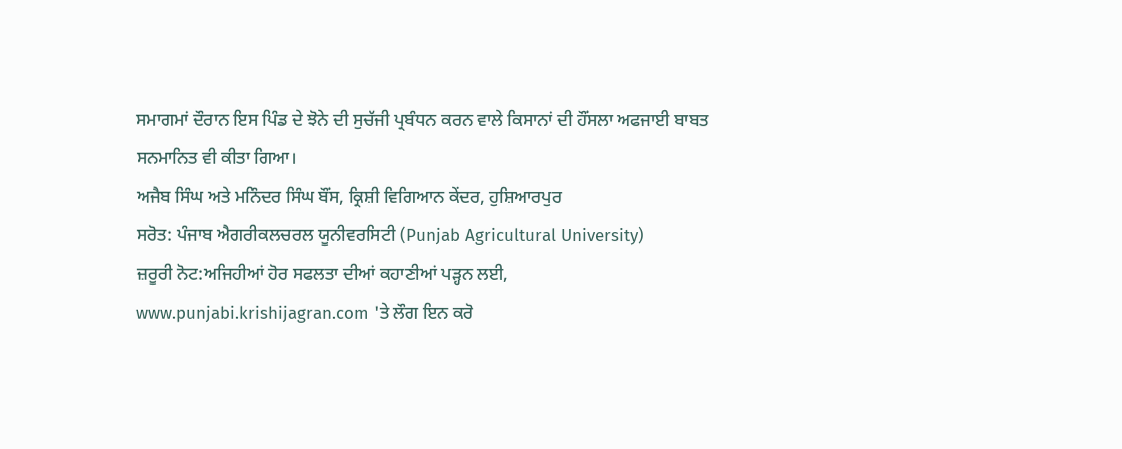ਸਮਾਗਮਾਂ ਦੌਰਾਨ ਇਸ ਪਿੰਡ ਦੇ ਝੋਨੇ ਦੀ ਸੁਚੱਜੀ ਪ੍ਰਬੰਧਨ ਕਰਨ ਵਾਲੇ ਕਿਸਾਨਾਂ ਦੀ ਹੌਂਸਲਾ ਅਫਜਾਈ ਬਾਬਤ ਸਨਮਾਨਿਤ ਵੀ ਕੀਤਾ ਗਿਆ।
ਅਜੈਬ ਸਿੰਘ ਅਤੇ ਮਨਿੰਦਰ ਸਿੰਘ ਬੌਂਸ, ਕ੍ਰਿਸ਼ੀ ਵਿਗਿਆਨ ਕੇਂਦਰ, ਹੁਸ਼ਿਆਰਪੁਰ
ਸਰੋਤ: ਪੰਜਾਬ ਐਗਰੀਕਲਚਰਲ ਯੂਨੀਵਰਸਿਟੀ (Punjab Agricultural University)
ਜ਼ਰੂਰੀ ਨੋਟ:ਅਜਿਹੀਆਂ ਹੋਰ ਸਫਲਤਾ ਦੀਆਂ ਕਹਾਣੀਆਂ ਪੜ੍ਹਨ ਲਈ, www.punjabi.krishijagran.com 'ਤੇ ਲੌਗ ਇਨ ਕਰੋ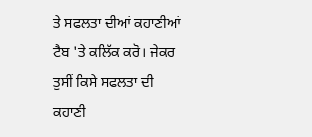ਤੇ ਸਫਲਤਾ ਦੀਆਂ ਕਹਾਣੀਆਂ ਟੈਬ 'ਤੇ ਕਲਿੱਕ ਕਰੋ। ਜੇਕਰ ਤੁਸੀਂ ਕਿਸੇ ਸਫਲਤਾ ਦੀ ਕਹਾਣੀ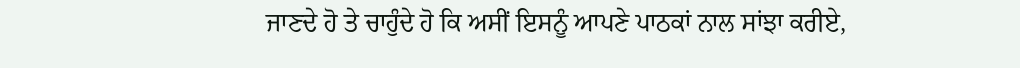ਜਾਣਦੇ ਹੋ ਤੇ ਚਾਹੁੰਦੇ ਹੋ ਕਿ ਅਸੀਂ ਇਸਨੂੰ ਆਪਣੇ ਪਾਠਕਾਂ ਨਾਲ ਸਾਂਝਾ ਕਰੀਏ,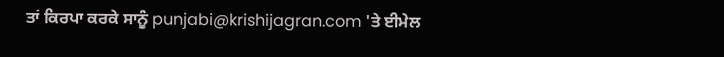ਤਾਂ ਕਿਰਪਾ ਕਰਕੇ ਸਾਨੂੰ punjabi@krishijagran.com 'ਤੇ ਈਮੇਲ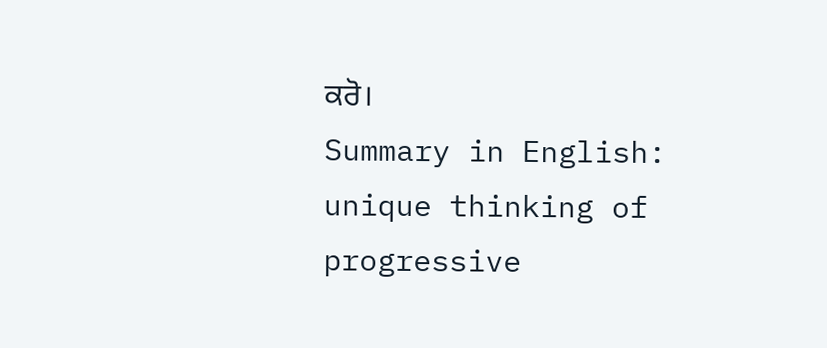ਕਰੋ।
Summary in English: unique thinking of progressive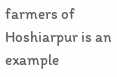farmers of Hoshiarpur is an example